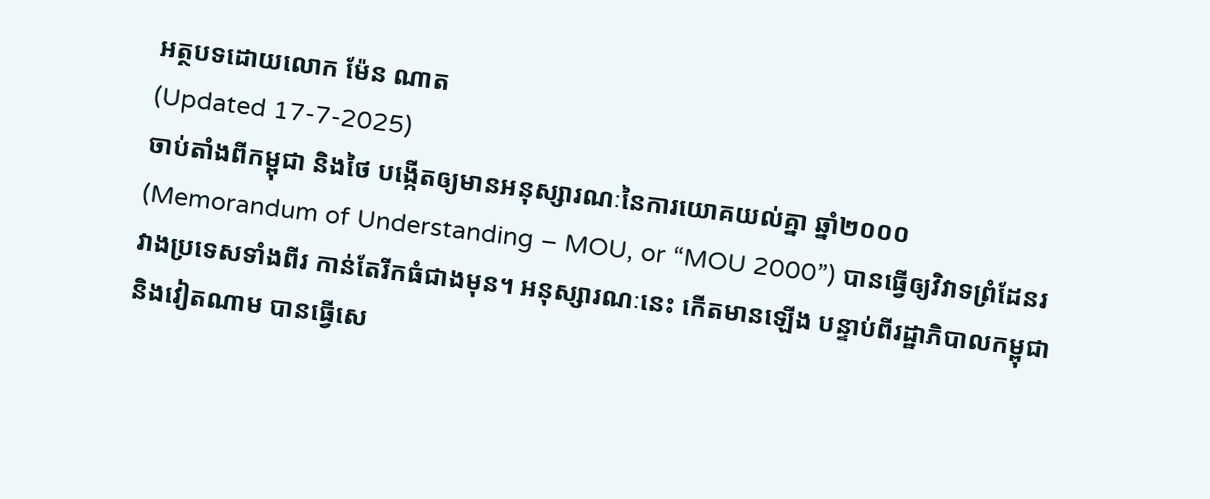អត្ថបទដោយលោក ម៉ែន ណាត
(Updated 17-7-2025)
ចាប់តាំងពីកម្ពុជា និងថៃ បង្កើតឲ្យមានអនុស្សារណៈនៃការយោគយល់គ្នា ឆ្នាំ២០០០ (Memorandum of Understanding – MOU, or “MOU 2000”) បានធ្វើឲ្យវិវាទព្រំដែនរវាងប្រទេសទាំងពីរ កាន់តែរីកធំជាងមុន។ អនុស្សារណៈនេះ កើតមានឡើង បន្ទាប់ពីរដ្ឋាភិបាលកម្ពុជា និងវៀតណាម បានធ្វើសេ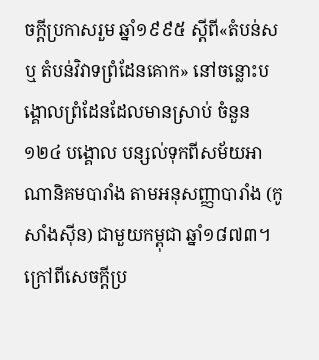ចក្តីប្រកាសរួម ឆ្នាំ១៩៩៥ ស្តីពី«តំបន់ស ឬ តំបន់វិវាទព្រំដែនគោក» នៅចន្លោះបង្គោលព្រំដែនដែលមានស្រាប់ ចំនួន ១២៤ បង្គោល បន្សល់ទុកពីសម័យអាណានិគមបារាំង តាមអនុសញ្ញាបារាំង (កូសាំងស៊ីន) ជាមួយកម្ពុជា ឆ្នាំ១៨៧៣។ ក្រៅពីសេចក្តីប្រ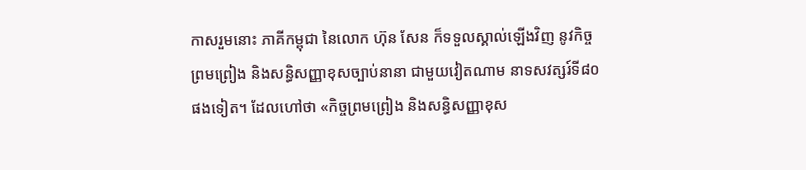កាសរួមនោះ ភាគីកម្ពុជា នៃលោក ហ៊ុន សែន ក៏ទទួលស្គាល់ឡើងវិញ នូវកិច្ចព្រមព្រៀង និងសន្ធិសញ្ញាខុសច្បាប់នានា ជាមួយវៀតណាម នាទសវត្សរ៍ទី៨០ ផងទៀត។ ដែលហៅថា «កិច្ចព្រមព្រៀង និងសន្ធិសញ្ញាខុស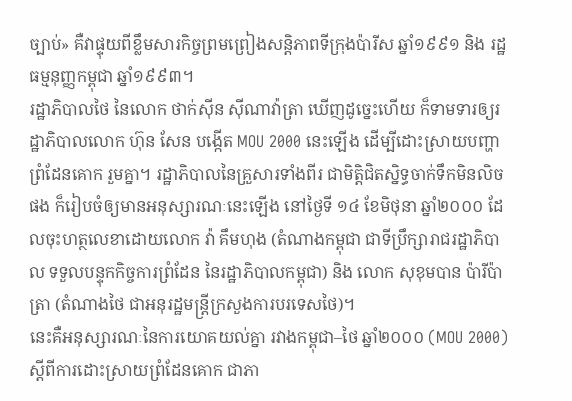ច្បាប់» គឺវាផ្ទុយពីខ្លឹមសារកិច្ចព្រមព្រៀងសន្តិភាពទីក្រុងប៉ារីស ឆ្នាំ១៩៩១ និង រដ្ឋធម្មនុញ្ញកម្ពុជា ឆ្នាំ១៩៩៣។
រដ្ឋាភិបាលថៃ នៃលោក ថាក់ស៊ីន ស៊ីណាវ៉ាត្រា ឃើញដូច្នេះហើយ ក៏ទាមទារឲ្យរដ្ឋាភិបាលលោក ហ៊ុន សែន បង្កើត MOU 2000 នេះឡើង ដើម្បីដោះស្រាយបញ្ហាព្រំដែនគោក រួមគ្នា។ រដ្ឋាភិបាលនៃគ្រួសារទាំងពីរ ជាមិត្តិជិតស្និទ្ធចាក់ទឹកមិនលិចផង ក៏រៀបចំឲ្យមានអនុស្សារណៈនេះឡើង នៅថ្ងៃទី ១៤ ខែមិថុនា ឆ្នាំ២០០០ ដែលចុះហត្ថលេខាដោយលោក វ៉ា គឹមហុង (តំណាងកម្ពុជា ជាទីប្រឹក្សារាជរដ្ឋាភិបាល ទទួលបន្ទុកកិច្ចការព្រំដែន នៃរដ្ឋាភិបាលកម្ពុជា) និង លោក សុខុមបាន ប៉ារីប៉ាត្រា (តំណាងថៃ ជាអនុរដ្ឋមន្ត្រីក្រសួងការបរទេសថៃ)។
នេះគឺអនុស្សារណៈនៃការយោគយល់គ្នា រវាងកម្ពុជា–ថៃ ឆ្នាំ២០០០ (MOU 2000) ស្តីពីការដោះស្រាយព្រំដែនគោក ជាភា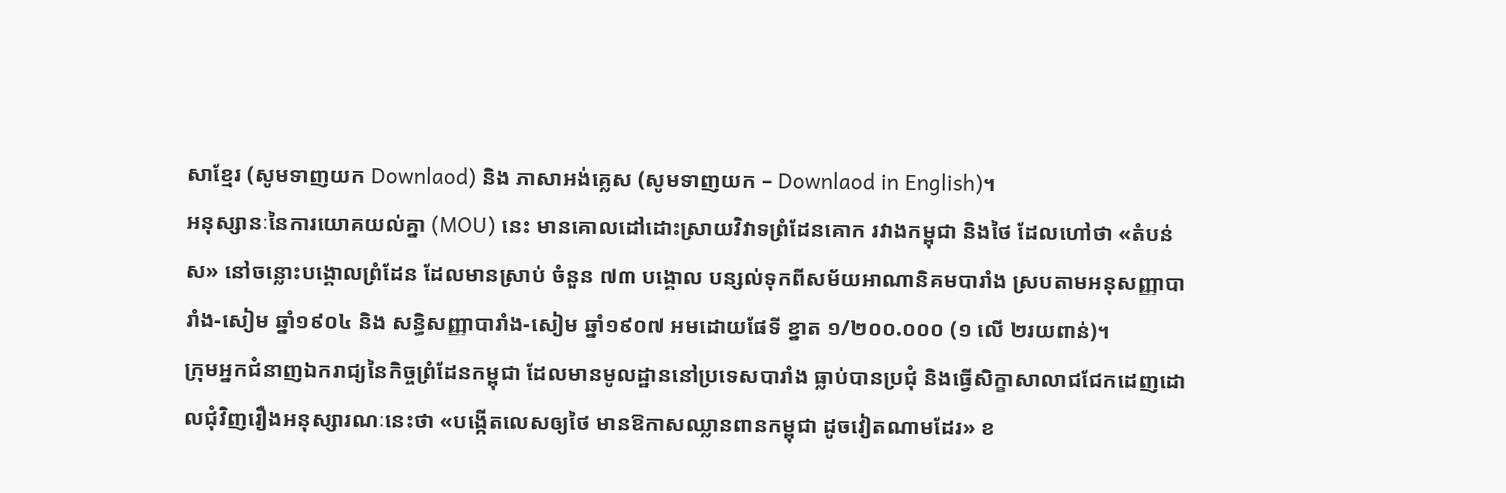សាខ្មែរ (សូមទាញយក Downlaod) និង ភាសាអង់គ្លេស (សូមទាញយក – Downlaod in English)។
អនុស្សានៈនៃការយោគយល់គ្នា (MOU) នេះ មានគោលដៅដោះស្រាយវិវាទព្រំដែនគោក រវាងកម្ពុជា និងថៃ ដែលហៅថា «តំបន់ស» នៅចន្លោះបង្គោលព្រំដែន ដែលមានស្រាប់ ចំនួន ៧៣ បង្គោល បន្សល់ទុកពីសម័យអាណានិគមបារាំង ស្របតាមអនុសញ្ញាបារាំង-សៀម ឆ្នាំ១៩០៤ និង សន្ធិសញ្ញាបារាំង-សៀម ឆ្នាំ១៩០៧ អមដោយផែទី ខ្នាត ១/២០០.០០០ (១ លើ ២រយពាន់)។
ក្រុមអ្នកជំនាញឯករាជ្យនៃកិច្ចព្រំដែនកម្ពុជា ដែលមានមូលដ្ឋាននៅប្រទេសបារាំង ធ្លាប់បានប្រជុំ និងធ្វើសិក្ខាសាលាជជែកដេញដោលជុំវិញរឿងអនុស្សារណៈនេះថា «បង្កើតលេសឲ្យថៃ មានឱកាសឈ្លានពានកម្ពុជា ដូចវៀតណាមដែរ» ខ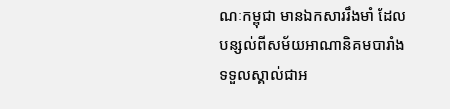ណៈកម្ពុជា មានឯកសាររឹងមាំ ដែលបន្សល់ពីសម័យអាណានិគមបារាំង ទទួលស្គាល់ជាអ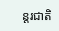ន្តរជាតិ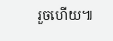រួចហើយ៕